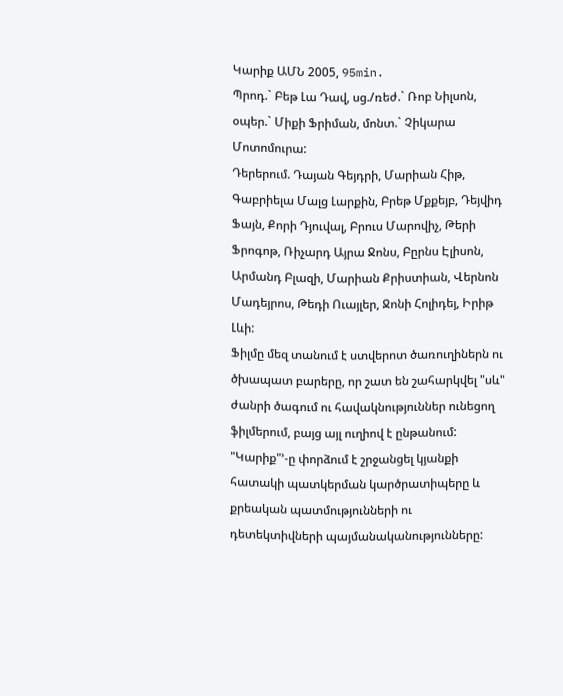Կարիք ԱՄՆ 2005, 95min.
Պրոդ.` Բեթ Լա Դավ, սց./ռեժ.` Ռոբ Նիլսոն, օպեր.` Միքի Ֆրիման, մոնտ.` Չիկարա Մոտոմուրա:
Դերերում. Դայան Գեյդրի, Մարիան Հիթ, Գաբրիելա Մալց Լարքին, Բրեթ Մքքեյբ, Դեյվիդ Ֆայն, Քորի Դյուվալ, Բրուս Մարովիչ, Թերի Ֆրոգոթ, Ռիչարդ Այրա Ջոնս, Բըրնս Էլիսոն, Արմանդ Բլազի, Մարիան Քրիստիան, Վերնոն Մադեյրոս, Թեդի Ուայլեր, Ջոնի Հոլիդեյ, Իրիթ Լևի:
Ֆիլմը մեզ տանում է ստվերոտ ծառուղիներն ու ծխապատ բարերը, որ շատ են շահարկվել "սև" ժանրի ծագում ու հավակնություններ ունեցող ֆիլմերում, բայց այլ ուղիով է ընթանում: "Կարիք"՚-ը փորձում է շրջանցել կյանքի հատակի պատկերման կարծրատիպերը և քրեական պատմությունների ու դետեկտիվների պայմանականությունները: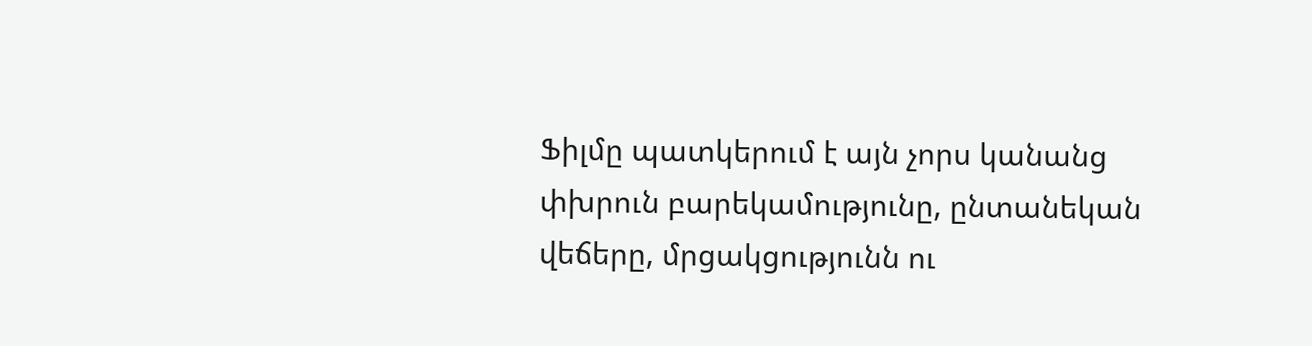Ֆիլմը պատկերում է այն չորս կանանց փխրուն բարեկամությունը, ընտանեկան վեճերը, մրցակցությունն ու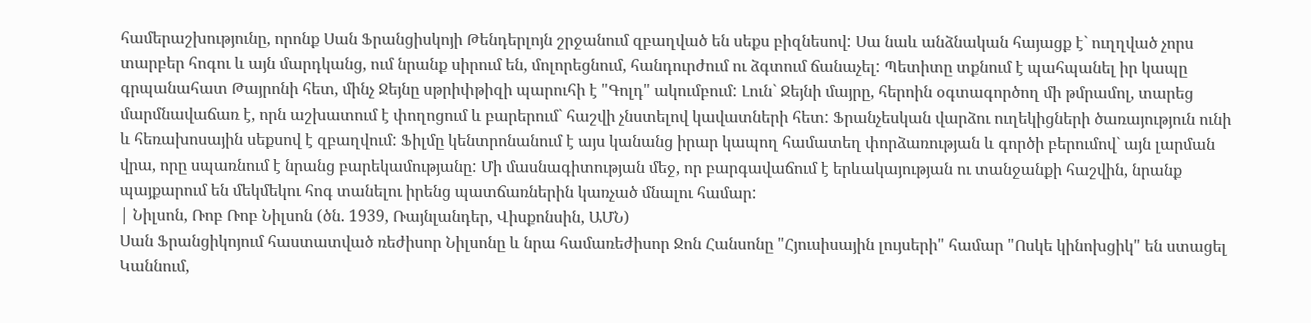համերաշխությունը, որոնք Սան Ֆրանցիսկոյի Թենդերլոյն շրջանում զբաղված են սեքս բիզնեսով: Սա նաև անձնական հայացք է` ուղղված չորս տարբեր հոգու և այն մարդկանց, ում նրանք սիրում են, մոլորեցնում, հանդուրժում ու ձգտում ճանաչել: Պետիտը տքնում է պահպանել իր կապը գրպանահատ Թայրոնի հետ, մինչ Ջեյնը սթրիփթիզի պարուհի է "Գոլդ" ակումբում: Լուն` Ջեյնի մայրը, հերոին օգտագործող մի թմրամոլ, տարեց մարմնավաճառ է, որն աշխատում է փողոցում և բարերում` հաշվի չնստելով կավատների հետ: Ֆրանչեսկան վարձու ուղեկիցների ծառայություն ունի և հեռախոսային սեքսով է զբաղվում: Ֆիլմը կենտրոնանում է այս կանանց իրար կապող համատեղ փորձառության և գործի բերումով` այն լարման վրա, որը սպառնում է նրանց բարեկամությանը: Մի մասնագիտության մեջ, որ բարգավաճում է երևակայության ու տանջանքի հաշվին, նրանք պայքարում են մեկմեկու հոգ տանելու իրենց պատճառներին կառչած մնալու համար:
| Նիլսոն, Ռոբ Ռոբ Նիլսոն (ծն. 1939, Ռայնլանդեր, Վիսքոնսին, ԱՄՆ)
Սան Ֆրանցիկոյում հաստատված ռեժիսոր Նիլսոնը և նրա համառեժիսոր Ջոն Հանսոնը "Հյուսիսային լույսերի" համար "Ոսկե կինոխցիկ" են ստացել Կաննում,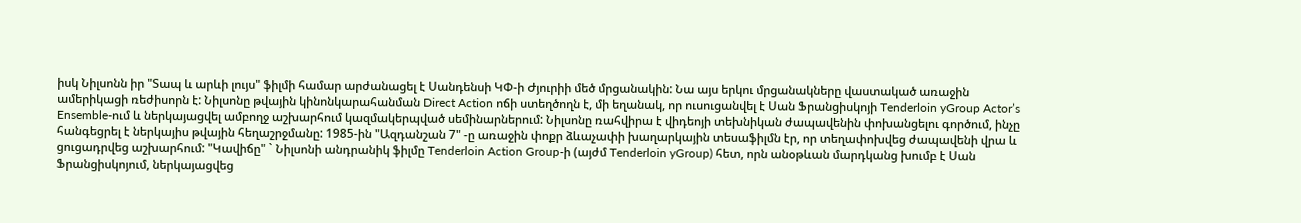իսկ Նիլսոնն իր "Տապ և արևի լույս" ֆիլմի համար արժանացել է Սանդենսի ԿՓ-ի Ժյուրիի մեծ մրցանակին: Նա այս երկու մրցանակները վաստակած առաջին ամերիկացի ռեժիսորն է: Նիլսոնը թվային կինոնկարահանման Direct Action ոճի ստեղծողն է, մի եղանակ, որ ուսուցանվել է Սան Ֆրանցիսկոյի Tenderloin yGroup Actor’s Ensemble-ում և ներկայացվել ամբողջ աշխարհում կազմակերպված սեմինարներում: Նիլսոնը ռահվիրա է վիդեոյի տեխնիկան ժապավենին փոխանցելու գործում, ինչը հանգեցրել է ներկայիս թվային հեղաշրջմանը: 1985-ին "Ազդանշան 7" -ը առաջին փոքր ձևաչափի խաղարկային տեսաֆիլմն էր, որ տեղափոխվեց ժապավենի վրա և ցուցադրվեց աշխարհում: "Կավիճը" ` Նիլսոնի անդրանիկ ֆիլմը Tenderloin Action Group-ի (այժմ Tenderloin yGroup) հետ, որն անօթևան մարդկանց խումբ է Սան Ֆրանցիսկոյում, ներկայացվեց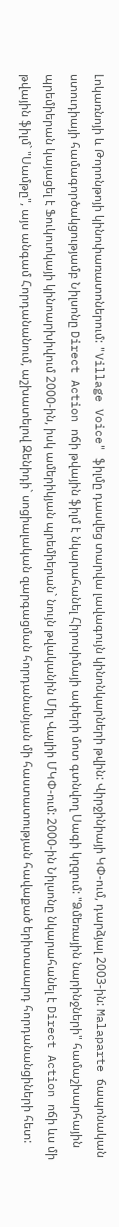Լոկառնոյի և Թորոնթոյի կինոփառատոներում: "Village Voice" ֆիլմը դասվեց տարվա լավագույն կինոնկարների թվին: Վիրջինիայի ԿՓ-ում, դարձյալ 2003-ին: Malaparte ճապոնական ստուդիայի համագործակցությամբ Նիլսոնը Direct Action ոճի թվային ֆիլմ է նկարահանել Հիրոսիմայի ափերի մոտ գտնվող Սագի կղզում: "Ձմեռային նարինջների" համաշխարհային պրեմիերան կայացել է Ֆուկուոկայի կինոարխիվում 2000-ին, իսկ ամերիկյան պրեմիերան` նույն թվականին Միլ Վալիի ՄԿՓ-ում: 2000-ին Նիլսոնը նկարահանել է Direct Action ոճի ևս մի թվային ֆիլմ` "Սամթը", այս անգամ Հորդանանում, աշխատելով Զենիդի` սոցիալական զարգացման հորդանանյան մի հաստատության հավաքած երիտասարդ հորդանանցիների հետ: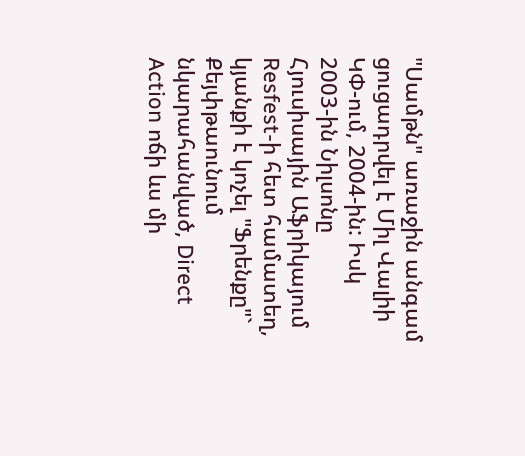"Սամթն" առաջին անգամ ցուցադրվել է Միլ Վալիի ԿՓ-ում, 2004-ին: Իսկ 2003-ին Նիլսոնը Հյուսիսային Աֆրիկայում Resfest-ի հետ համատեղ, կյանքի է կոչել "Ֆրենքը"` Քեյփթաունում նկարահանված, Direct Action ոճի ևս մի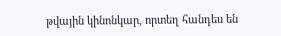թվային կինոնկար, որտեղ հանդես են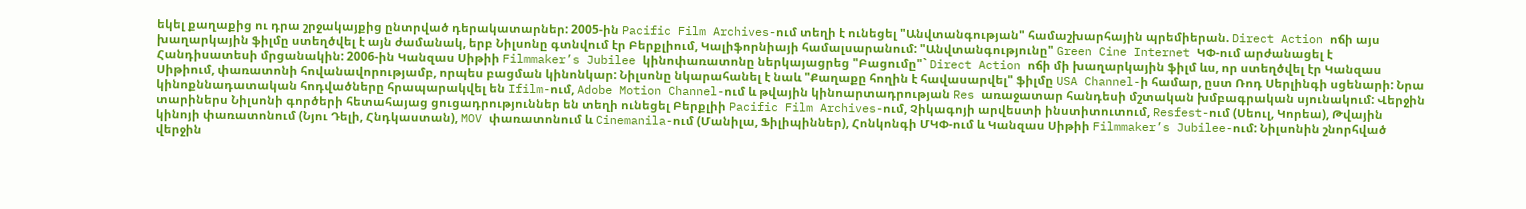եկել քաղաքից ու դրա շրջակայքից ընտրված դերակատարներ: 2005-ին Pacific Film Archives-ում տեղի է ունեցել "Անվտանգության" համաշխարհային պրեմիերան. Direct Action ոճի այս խաղարկային ֆիլմը ստեղծվել է այն ժամանակ, երբ Նիլսոնը գտնվում էր Բերքլիում, Կալիֆորնիայի համալսարանում: "Անվտանգությունը" Green Cine Internet ԿՓ-ում արժանացել է Հանդիսատեսի մրցանակին: 2006-ին Կանզաս Սիթիի Filmmaker’s Jubilee կինոփառատոնը ներկայացրեց "Բացումը"` Direct Action ոճի մի խաղարկային ֆիլմ ևս, որ ստեղծվել էր Կանզաս Սիթիում, փառատոնի հովանավորությամբ, որպես բացման կինոնկար: Նիլսոնը նկարահանել է նաև "Քաղաքը հողին է հավասարվել" ֆիլմը USA Channel-ի համար, ըստ Ռոդ Սերլինգի սցենարի: Նրա կինոքննադատական հոդվածները հրապարակվել են Ifilm-ում, Adobe Motion Channel-ում և թվային կինոարտադրության Res առաջատար հանդեսի մշտական խմբագրական սյունակում: Վերջին տարիներս Նիլսոնի գործերի հետահայաց ցուցադրություններ են տեղի ունեցել Բերքլիի Pacific Film Archives-ում, Չիկագոյի արվեստի ինստիտուտում, Resfest-ում (Սեուլ, Կորեա), Թվային կինոյի փառատոնում (Նյու Դելի, Հնդկաստան), MOV փառատոնում և Cinemanila-ում (Մանիլա, Ֆիլիպիններ), Հոնկոնգի ՄԿՓ-ում և Կանզաս Սիթիի Filmmaker’s Jubilee-ում: Նիլսոնին շնորհված վերջին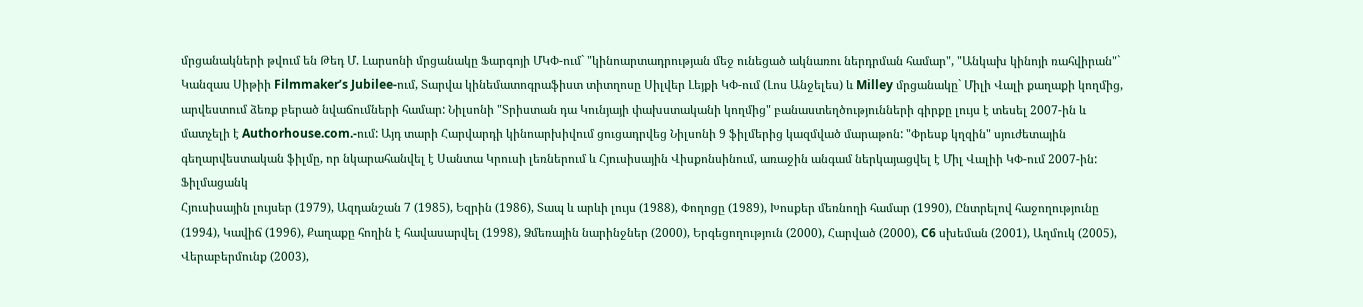մրցանակների թվում են Թեդ Մ. Լարսոնի մրցանակը Ֆարգոյի ՄԿՓ-ում` "կինոարտադրության մեջ ունեցած ակնառու ներդրման համար", "Անկախ կինոյի ռահվիրան"` Կանզաս Սիթիի Filmmaker’s Jubilee-ում, Տարվա կինեմատոգրաֆիստ տիտղոսը Սիլվեր Լեյքի ԿՓ-ում (Լոս Անջելես) և Milley մրցանակը` Միլի Վալի քաղաքի կողմից, արվեստում ձեռք բերած նվաճումների համար: Նիլսոնի "Տրիստան դա Կունյայի փախստականի կողմից" բանաստեղծությունների գիրքը լույս է տեսել 2007-ին և մատչելի է Authorhouse.com.-ում: Այդ տարի Հարվարդի կինոարխիվում ցուցադրվեց Նիլսոնի 9 ֆիլմերից կազմված մարաթոն: "Փրեսք կղզին" սյուժետային գեղարվեստական ֆիլմը, որ նկարահանվել է Սանտա Կրուսի լեռներում և Հյուսիսային Վիսքոնսինում, առաջին անգամ ներկայացվել է Միլ Վալիի ԿՓ-ում 2007-ին:
Ֆիլմացանկ
Հյուսիսային լույսեր (1979), Ազդանշան 7 (1985), Եզրին (1986), Տապ և արևի լույս (1988), Փողոցը (1989), Խոսքեր մեռնողի համար (1990), Ընտրելով հաջողությունը (1994), Կավիճ (1996), Քաղաքը հողին է հավասարվել (1998), Ձմեռային նարինջներ (2000), Երգեցողություն (2000), Հարված (2000), C6 սխեման (2001), Աղմուկ (2005), Վերաբերմունք (2003),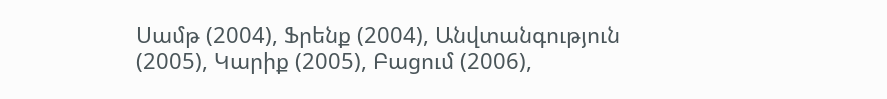Սամթ (2004), Ֆրենք (2004), Անվտանգություն (2005), Կարիք (2005), Բացում (2006),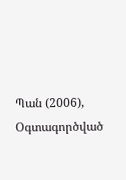Պան (2006), Օգտագործված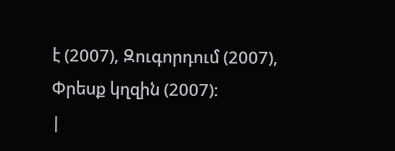է (2007), Զուգորդում (2007), Փրեսք կղզին (2007):
|